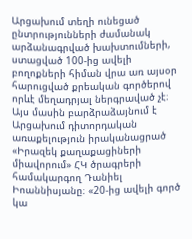Արցախում տեղի ունեցած ընտրությունների ժամանակ արձանագրված խախտումների, ստացված 100-ից ավելի բողոքների հիման վրա առ այսօր հարուցված քրեական գործերով որևէ մեղադրյալ ներգրաված չէ։ Այս մասին բարձրաձայնում է Արցախում դիտորդական առաքելություն իրականացրած «Իրազեկ քաղաքացիների միավորում» ՀԿ ծրագրերի համակարգող Դանիել Իոաննիսյանը։ «20-ից ավելի գործ կա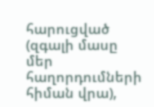հարուցված (զգալի մասը մեր հաղորդումների հիման վրա),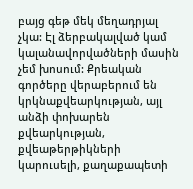բայց գեթ մեկ մեղադրյալ չկա: Էլ ձերբակալված կամ կալանավորվածների մասին չեմ խոսում: Քրեական գործերը վերաբերում են կրկնաքվեարկության, այլ անձի փոխարեն քվեարկության, քվեաթերթիկների կարուսելի, քաղաքապետի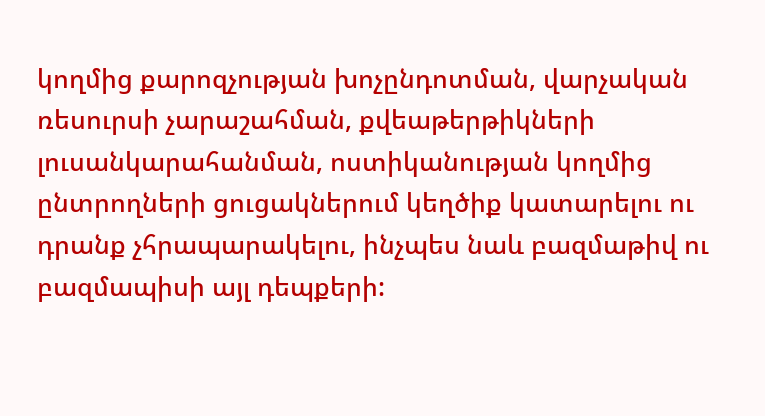կողմից քարոզչության խոչընդոտման, վարչական ռեսուրսի չարաշահման, քվեաթերթիկների լուսանկարահանման, ոստիկանության կողմից ընտրողների ցուցակներում կեղծիք կատարելու ու դրանք չհրապարակելու, ինչպես նաև բազմաթիվ ու բազմապիսի այլ դեպքերի: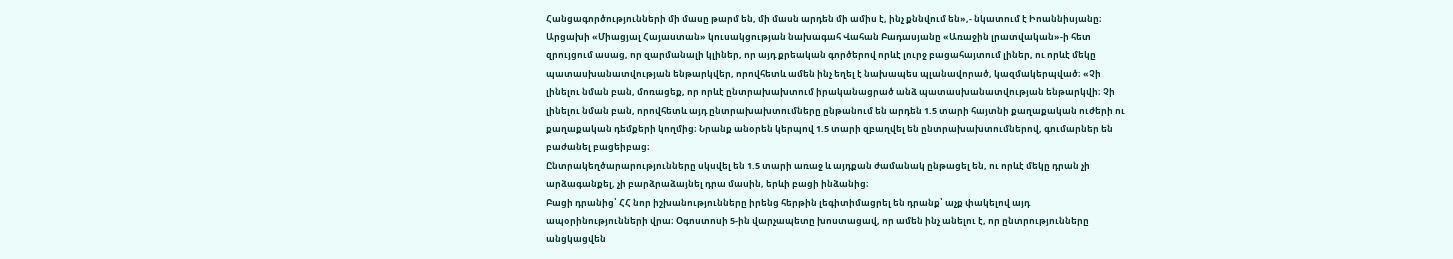Հանցագործությունների մի մասը թարմ են, մի մասն արդեն մի ամիս է, ինչ քննվում են»,- նկատում է Իոաննիսյանը։
Արցախի «Միացյալ Հայաստան» կուսակցության նախագահ Վահան Բադասյանը «Առաջին լրատվական»-ի հետ զրույցում ասաց, որ զարմանալի կլիներ, որ այդ քրեական գործերով որևէ լուրջ բացահայտում լիներ, ու որևէ մեկը պատասխանատվության ենթարկվեր, որովհետև ամեն ինչ եղել է նախապես պլանավորած, կազմակերպված։ «Չի լինելու նման բան, մոռացեք, որ որևէ ընտրախախտում իրականացրած անձ պատասխանատվության ենթարկվի։ Չի լինելու նման բան, որովհետև այդ ընտրախախտումները ընթանում են արդեն 1.5 տարի հայտնի քաղաքական ուժերի ու քաղաքական դեմքերի կողմից։ Նրանք անօրեն կերպով 1.5 տարի զբաղվել են ընտրախախտումներով, գումարներ են բաժանել բացեիբաց։
Ընտրակեղծարարությունները սկսվել են 1.5 տարի առաջ և այդքան ժամանակ ընթացել են, ու որևէ մեկը դրան չի արձագանքել, չի բարձրաձայնել դրա մասին, երևի բացի ինձանից։
Բացի դրանից՝ ՀՀ նոր իշխանությունները իրենց հերթին լեգիտիմացրել են դրանք՝ աչք փակելով այդ ապօրինությունների վրա։ Օգոստոսի 5-ին վարչապետը խոստացավ, որ ամեն ինչ անելու է, որ ընտրությունները անցկացվեն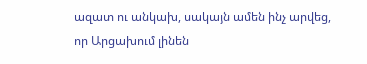ազատ ու անկախ, սակայն ամեն ինչ արվեց, որ Արցախում լինեն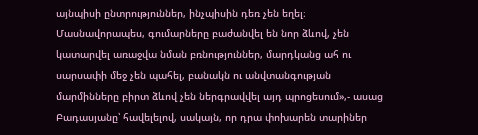այնպիսի ընտրություններ, ինչպիսին դեռ չեն եղել։ Մասնավորապես, գումարները բաժանվել են նոր ձևով, չեն կատարվել առաջվա նման բռնություններ, մարդկանց ահ ու սարսափի մեջ չեն պահել, բանակն ու անվտանգության մարմինները բիրտ ձևով չեն ներգրավվել այդ պրոցեսում»,- ասաց Բադասյանը՝ հավելելով, սակայն, որ դրա փոխարեն տարիներ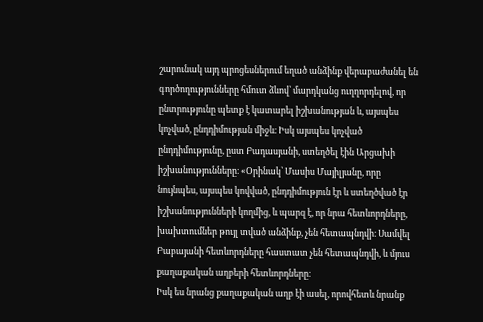շարունակ այդ պրոցեսներում եղած անձինք վերաբաժանել են գործողությունները հմուտ ձևով՝ մարդկանց ուղղորդելով, որ ընտրությունը պետք է կատարել իշխանության և, այսպես կոչված, ընդդիմության միջև։ Իսկ այսպես կոչված ընդդիմությունը, ըստ Բադասյանի, ստեղծել էին Արցախի իշխանությունները։ «Օրինակ՝ Մասիս Մայիլյանը, որը նույնպես, այսպես կովված, ընդդիմություն էր և ստեղծված էր իշխանությունների կողմից, և պարզ է, որ նրա հետևորդները, խախտումներ թույլ տված անձինք, չեն հետապնդվի։ Սամվել Բաբայանի հետևորդները հաստատ չեն հետապնդվի, և մյուս քաղաքական աղբերի հետևորդները։
Իսկ ես նրանց քաղաքական աղբ էի ասել, որովհետև նրանք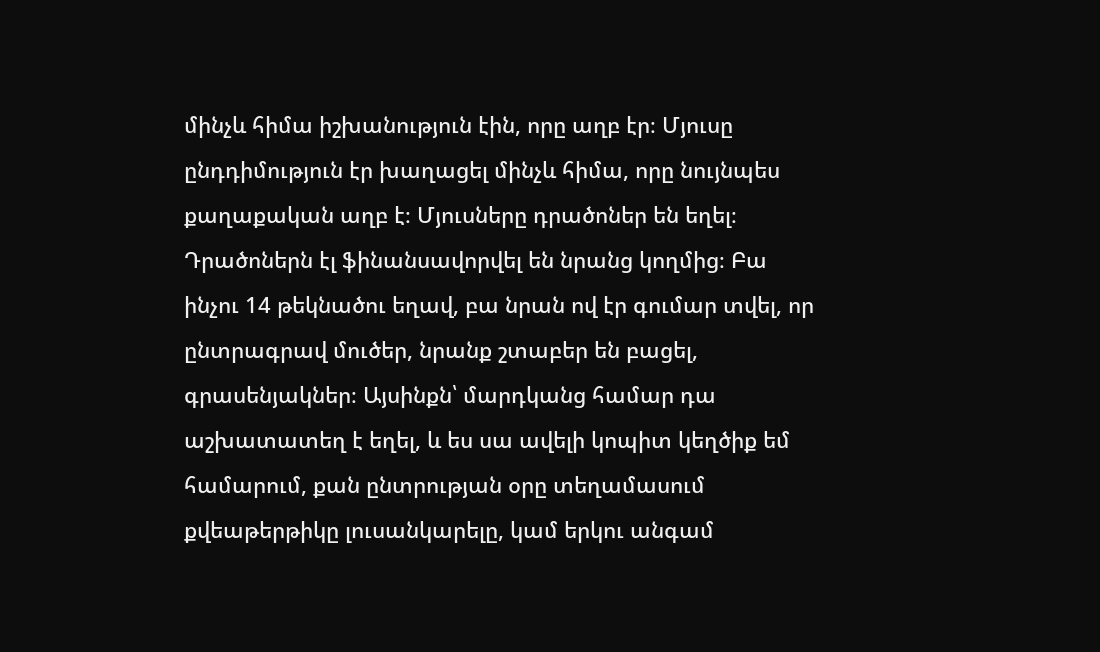մինչև հիմա իշխանություն էին, որը աղբ էր։ Մյուսը ընդդիմություն էր խաղացել մինչև հիմա, որը նույնպես քաղաքական աղբ է։ Մյուսները դրածոներ են եղել։ Դրածոներն էլ ֆինանսավորվել են նրանց կողմից։ Բա ինչու 14 թեկնածու եղավ, բա նրան ով էր գումար տվել, որ ընտրագրավ մուծեր, նրանք շտաբեր են բացել, գրասենյակներ։ Այսինքն՝ մարդկանց համար դա աշխատատեղ է եղել, և ես սա ավելի կոպիտ կեղծիք եմ համարում, քան ընտրության օրը տեղամասում քվեաթերթիկը լուսանկարելը, կամ երկու անգամ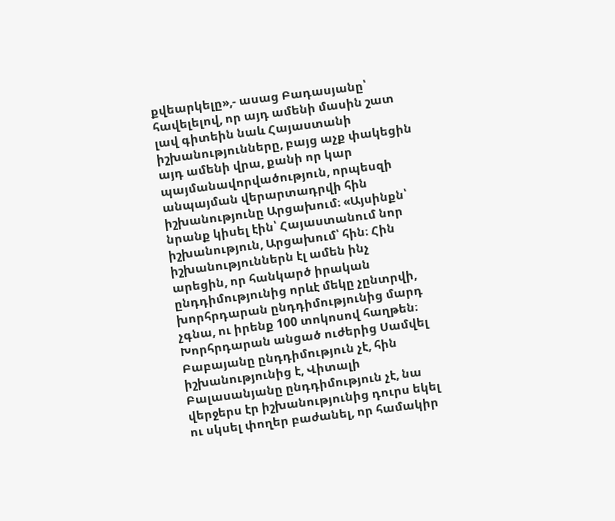քվեարկելը»,- ասաց Բադասյանը՝ հավելելով, որ այդ ամենի մասին շատ լավ գիտեին նաև Հայաստանի իշխանությունները, բայց աչք փակեցին այդ ամենի վրա, քանի որ կար պայմանավորվածություն, որպեսզի անպայման վերարտադրվի հին իշխանությունը Արցախում։ «Այսինքն՝ նրանք կիսել էին՝ Հայաստանում նոր իշխանություն, Արցախում՝ հին։ Հին իշխանություններն էլ ամեն ինչ արեցին, որ հանկարծ իրական ընդդիմությունից որևէ մեկը չընտրվի, խորհրդարան ընդդիմությունից մարդ չգնա, ու իրենք 100 տոկոսով հաղթեն։ Խորհրդարան անցած ուժերից Սամվել Բաբայանը ընդդիմություն չէ, հին իշխանությունից է, Վիտալի Բալասանյանը ընդդիմություն չէ, նա վերջերս էր իշխանությունից դուրս եկել ու սկսել փողեր բաժանել, որ համակիր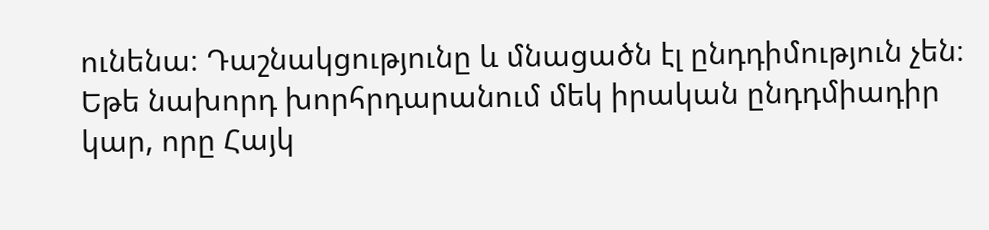ունենա։ Դաշնակցությունը և մնացածն էլ ընդդիմություն չեն։ Եթե նախորդ խորհրդարանում մեկ իրական ընդդմիադիր կար, որը Հայկ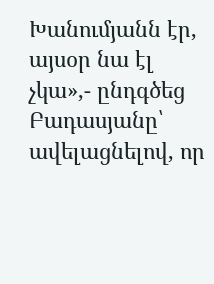Խանումյանն էր, այսօր նա էլ չկա»,- ընդգծեց Բադասյանը՝ ավելացնելով, որ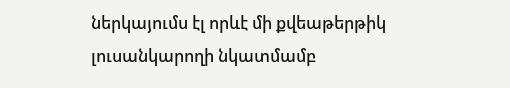ներկայումս էլ որևէ մի քվեաթերթիկ լուսանկարողի նկատմամբ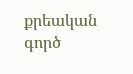քրեական գործ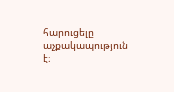հարուցելը աչքակապություն է։